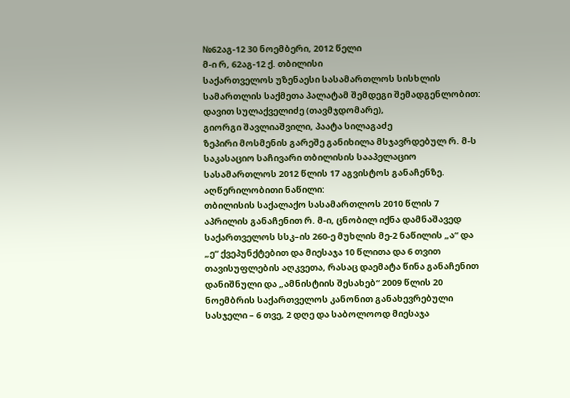№62აგ-12 30 ნოემბერი, 2012 წელი
მ-ი რ, 62აგ-12 ქ. თბილისი
საქართველოს უზენაესი სასამართლოს სისხლის სამართლის საქმეთა პალატამ შემდეგი შემადგენლობით:
დავით სულაქველიძე (თავმჯდომარე),
გიორგი შავლიაშვილი, პაატა სილაგაძე
ზეპირი მოსმენის გარეშე განიხილა მსჯავრდებულ რ. მ-ს საკასაციო საჩივარი თბილისის სააპელაციო სასამართლოს 2012 წლის 17 აგვისტოს განაჩენზე.
აღწერილობითი ნაწილი:
თბილისის საქალაქო სასამართლოს 2010 წლის 7 აპრილის განაჩენით რ. მ-ი, ცნობილ იქნა დამნაშავედ საქართველოს სსკ–ის 260-ე მუხლის მე-2 ნაწილის „ა“ და „ე“ ქვეპუნქტებით და მიესაჯა 10 წლითა და 6 თვით თავისუფლების აღკვეთა, რასაც დაემატა წინა განაჩენით დანიშნული და „ამნისტიის შესახებ“ 2009 წლის 20 ნოემბრის საქართველოს კანონით განახევრებული სასჯელი – 6 თვე, 2 დღე და საბოლოოდ მიესაჯა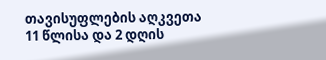თავისუფლების აღკვეთა 11 წლისა და 2 დღის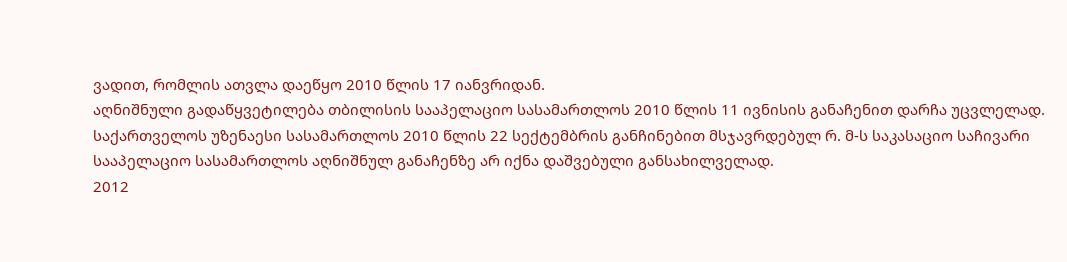ვადით, რომლის ათვლა დაეწყო 2010 წლის 17 იანვრიდან.
აღნიშნული გადაწყვეტილება თბილისის სააპელაციო სასამართლოს 2010 წლის 11 ივნისის განაჩენით დარჩა უცვლელად.
საქართველოს უზენაესი სასამართლოს 2010 წლის 22 სექტემბრის განჩინებით მსჯავრდებულ რ. მ-ს საკასაციო საჩივარი სააპელაციო სასამართლოს აღნიშნულ განაჩენზე არ იქნა დაშვებული განსახილველად.
2012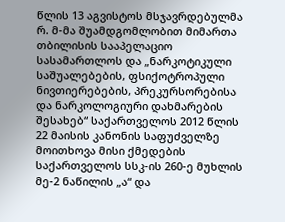წლის 13 აგვისტოს მსჯავრდებულმა რ. მ-მა შუამდგომლობით მიმართა თბილისის სააპელაციო სასამართლოს და „ნარკოტიკული საშუალებების, ფსიქოტროპული ნივთიერებების, პრეკურსორებისა და ნარკოლოგიური დახმარების შესახებ“ საქართველოს 2012 წლის 22 მაისის კანონის საფუძველზე მოითხოვა მისი ქმედების საქართველოს სსკ-ის 260-ე მუხლის მე-2 ნაწილის „ა“ და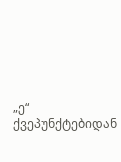„ე“ ქვეპუნქტებიდან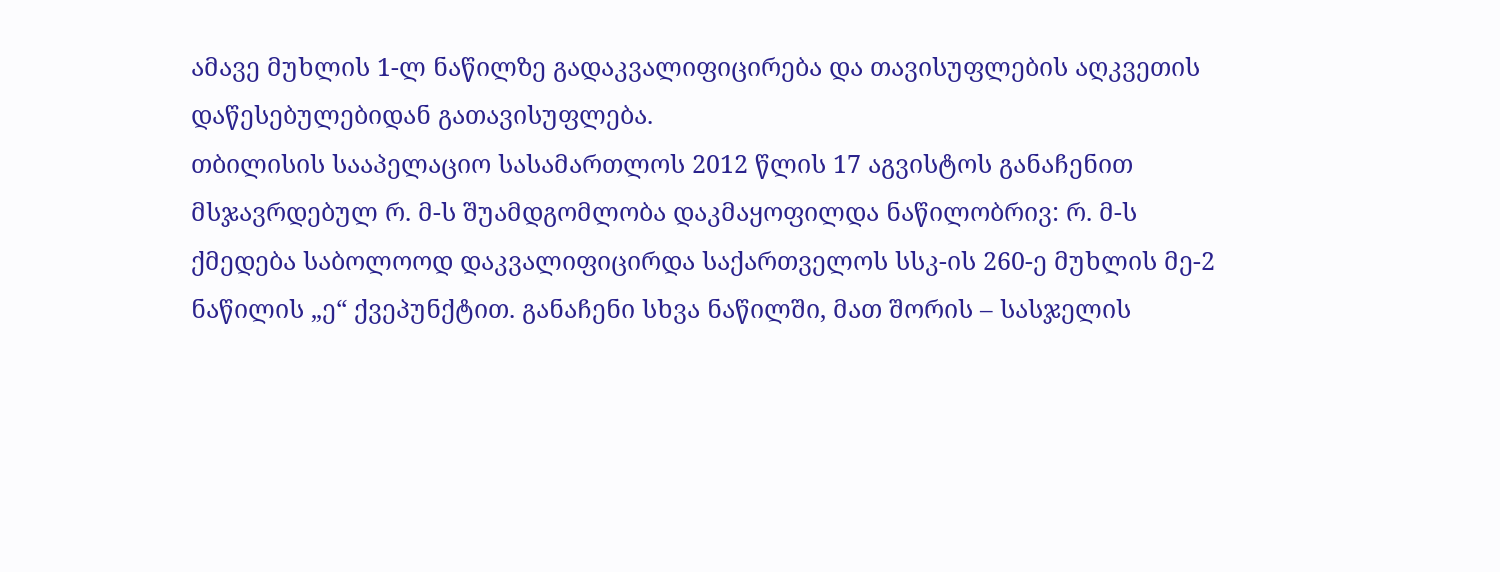ამავე მუხლის 1-ლ ნაწილზე გადაკვალიფიცირება და თავისუფლების აღკვეთის დაწესებულებიდან გათავისუფლება.
თბილისის სააპელაციო სასამართლოს 2012 წლის 17 აგვისტოს განაჩენით მსჯავრდებულ რ. მ-ს შუამდგომლობა დაკმაყოფილდა ნაწილობრივ: რ. მ-ს ქმედება საბოლოოდ დაკვალიფიცირდა საქართველოს სსკ-ის 260-ე მუხლის მე-2 ნაწილის „ე“ ქვეპუნქტით. განაჩენი სხვა ნაწილში, მათ შორის – სასჯელის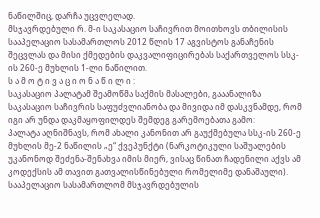ნაწილშიც, დარჩა უცვლელად.
მსჯავრდებული რ. მ-ი საკასაციო საჩივრით მოითხოვს თბილისის სააპელაციო სასამართლოს 2012 წლის 17 აგვისტოს განაჩენის შეცვლას და მისი ქმედების დაკვალიფიცირებას საქართველოს სსკ-ის 260-ე მუხლის 1-ლი ნაწილით.
ს ა მ ო ტ ი ვ ა ც ი ო ნ ა წ ი ლ ი :
საკასაციო პალატამ შეამოწმა საქმის მასალები, გააანალიზა საკასაციო საჩივრის საფუძვლიანობა და მივიდა იმ დასკვნამდე, რომ იგი არ უნდა დაკმაყოფილდეს შემდეგ გარემოებათა გამო:
პალატა აღნიშნავს, რომ ახალი კანონით არ გაუქმებულა სსკ-ის 260-ე მუხლის მე-2 ნაწილის „ე“ ქვეპუნქტი (ნარკოტიკული საშუალების უკანონოდ შეძენა-შენახვა იმის მიერ, ვისაც წინათ ჩადენილი აქვს ამ კოდექსის ამ თავით გათვალისწინებული რომელიმე დანაშაული).
სააპელაციო სასამართლომ მსჯავრდებულის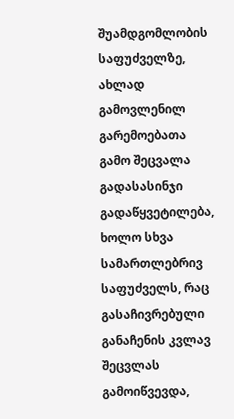შუამდგომლობის საფუძველზე, ახლად გამოვლენილ გარემოებათა გამო შეცვალა გადასასინჯი გადაწყვეტილება, ხოლო სხვა სამართლებრივ საფუძველს, რაც გასაჩივრებული განაჩენის კვლავ შეცვლას გამოიწვევდა,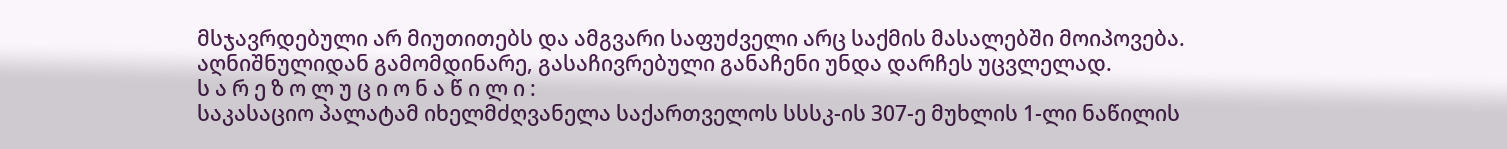მსჯავრდებული არ მიუთითებს და ამგვარი საფუძველი არც საქმის მასალებში მოიპოვება.
აღნიშნულიდან გამომდინარე, გასაჩივრებული განაჩენი უნდა დარჩეს უცვლელად.
ს ა რ ე ზ ო ლ უ ც ი ო ნ ა წ ი ლ ი :
საკასაციო პალატამ იხელმძღვანელა საქართველოს სსსკ-ის 307-ე მუხლის 1-ლი ნაწილის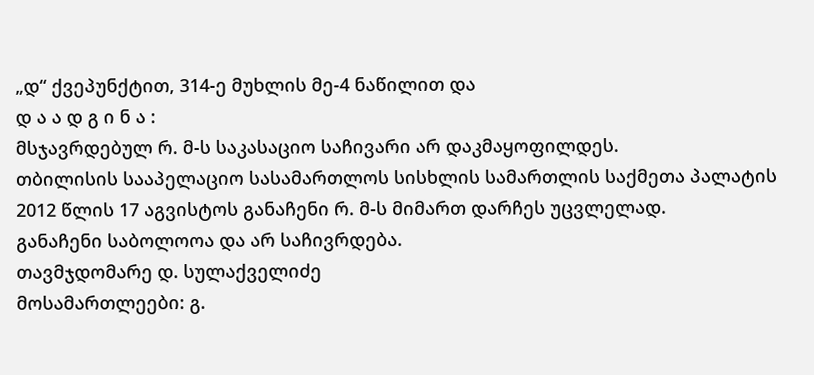„დ“ ქვეპუნქტით, 314-ე მუხლის მე-4 ნაწილით და
დ ა ა დ გ ი ნ ა :
მსჯავრდებულ რ. მ-ს საკასაციო საჩივარი არ დაკმაყოფილდეს.
თბილისის სააპელაციო სასამართლოს სისხლის სამართლის საქმეთა პალატის 2012 წლის 17 აგვისტოს განაჩენი რ. მ-ს მიმართ დარჩეს უცვლელად.
განაჩენი საბოლოოა და არ საჩივრდება.
თავმჯდომარე დ. სულაქველიძე
მოსამართლეები: გ.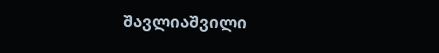შავლიაშვილი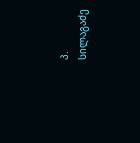პ. სილაგაძე